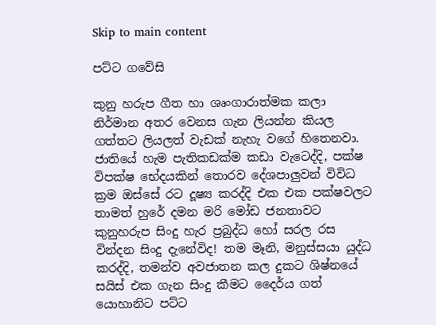Skip to main content

පට්ට ගවේසි

කුනු හරුප ගීත හා ශෘංගාරාත්මක කලා නිර්මාන අතර වෙනස ගැන ලියන්න කියල ගත්තට ලියලත් වැඩක් නැහැ වගේ හිතෙනවා.  ජාතියේ හැම පැතිකඩක්ම කඩා වැටෙද්දි, පක්ෂ විපක්ෂ භේදයකින් තොරව දේශපාලුවන් විවිධ ක්‍රම ඔස්සේ රට දූෂ්‍ය කරද්දි එක එක පක්ෂවලට තාමත් හුරේ දමන මරි මෝඩ ජනතාවට කුනුහරුප සිංදු හැර ප්‍රබුද්ධ හෝ සරල රස වින්දන සිංදු දැනේවිද! තම මෑනි, මනුස්සයා යුද්ධ කරද්දි, තමන්ව අවජාතන කල දුකට ශිෂ්නයේ සයිස් එක ගැන සිංදු කීමට දෛර්ය ගත් යොහානිට පට්ට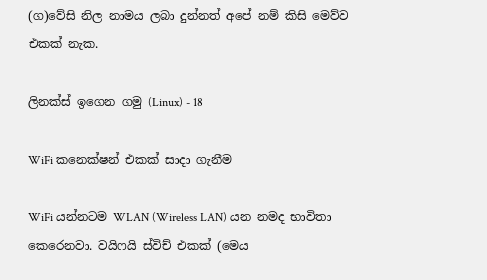(ග)වේසි නිල නාමය ලබා දුන්නත් අපේ නම් කිසි මෙව්ව එකක් නැක.

ලිනක්ස් ඉගෙන ගමු (Linux) - 18

WiFi කනෙක්ෂන් එකක් සාදා ගැනීම

WiFi යන්නටම WLAN (Wireless LAN) යන නමද භාවිතා කෙරෙනවා. වයිෆයි ස්විච් එකක් (මෙය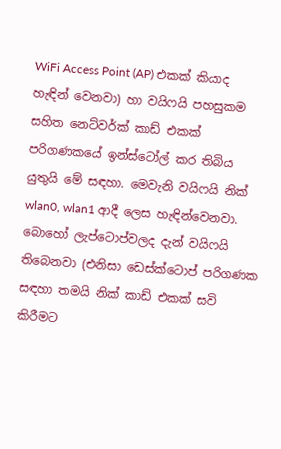WiFi Access Point (AP) එකක් කියාද හැඳින් වෙනවා) හා වයිෆයි පහසුකම සහිත නෙට්වර්ක් කාඩ් එකක් පරිගණකයේ ඉන්ස්ටෝල් කර තිබිය යුතුයි මේ සඳහා. මෙවැනි වයිෆයි නික් wlan0, wlan1 ආදී ලෙස හැඳින්වෙනවා. බොහෝ ලැප්ටොප්වලද දැන් වයිෆයි තිබෙනවා (එනිසා ඩෙස්ක්ටොප් පරිගණක සඳහා තමයි නික් කාඩ් එකක් සවි කිරීමට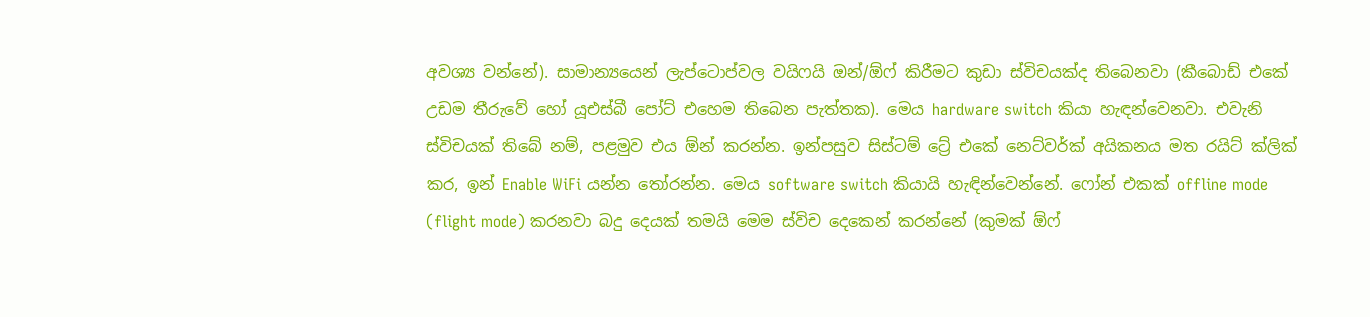අවශ්‍ය වන්නේ). සාමාන්‍යයෙන් ලැප්ටොප්වල වයිෆයි ඔන්/ඕෆ් කිරීමට කුඩා ස්විචයක්ද තිබෙනවා (කීබොඩ් එකේ උඩම තීරුවේ හෝ යූඑස්බී පෝට් එහෙම තිබෙන පැත්තක). මෙය hardware switch කියා හැඳන්වෙනවා. එවැනි ස්විචයක් තිබේ නම්, පළමුව එය ඕන් කරන්න. ඉන්පසුව සිස්ටම් ට්‍රේ එකේ නෙට්වර්ක් අයිකනය මත රයිට් ක්ලික් කර, ඉන් Enable WiFi යන්න තෝරන්න. මෙය software switch කියායි හැඳින්වෙන්නේ. ෆෝන් එකක් offline mode (flight mode) කරනවා බදු දෙයක් තමයි මෙම ස්විච දෙකෙන් කරන්නේ (කුමක් ඕෆ්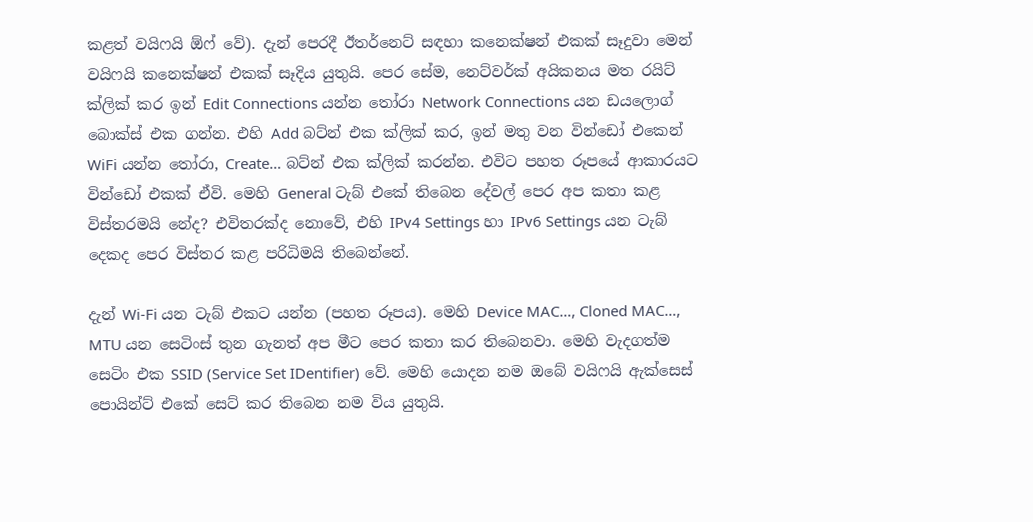කළත් වයිෆයි ඕෆ් වේ). දැන් පෙරදී ඊතර්නෙට් සඳහා කනෙක්ෂන් එකක් සෑදුවා මෙන් වයිෆයි කනෙක්ෂන් එකක් සෑදිය යුතුයි. පෙර සේම, නෙට්වර්ක් අයිකනය මත රයිට් ක්ලික් කර ඉන් Edit Connections යන්න තෝරා Network Connections යන ඩයලොග් බොක්ස් එක ගන්න. එහි Add බට්න් එක ක්ලික් කර, ඉන් මතු වන වින්ඩෝ එකෙන් WiFi යන්න තෝරා, Create… බට්න් එක ක්ලික් කරන්න. එවිට පහත රූපයේ ආකාරයට වින්ඩෝ එකක් ඒවි. මෙහි General ටැබ් එකේ තිබෙන දේවල් පෙර අප කතා කළ විස්තරමයි නේද? එවිතරක්ද නොවේ, එහි IPv4 Settings හා IPv6 Settings යන ටැබ් දෙකද පෙර විස්තර කළ පරිධිමයි තිබෙන්නේ.

දැන් Wi-Fi යන ටැබ් එකට යන්න (පහත රූපය). මෙහි Device MAC…, Cloned MAC…, MTU යන සෙටිංස් තුන ගැනත් අප මීට පෙර කතා කර තිබෙනවා. මෙහි වැදගත්ම සෙටිං එක SSID (Service Set IDentifier) වේ. මෙහි යොදන නම ඔබේ වයිෆයි ඇක්සෙස් පොයින්ට් එකේ සෙට් කර තිබෙන නම විය යුතුයි.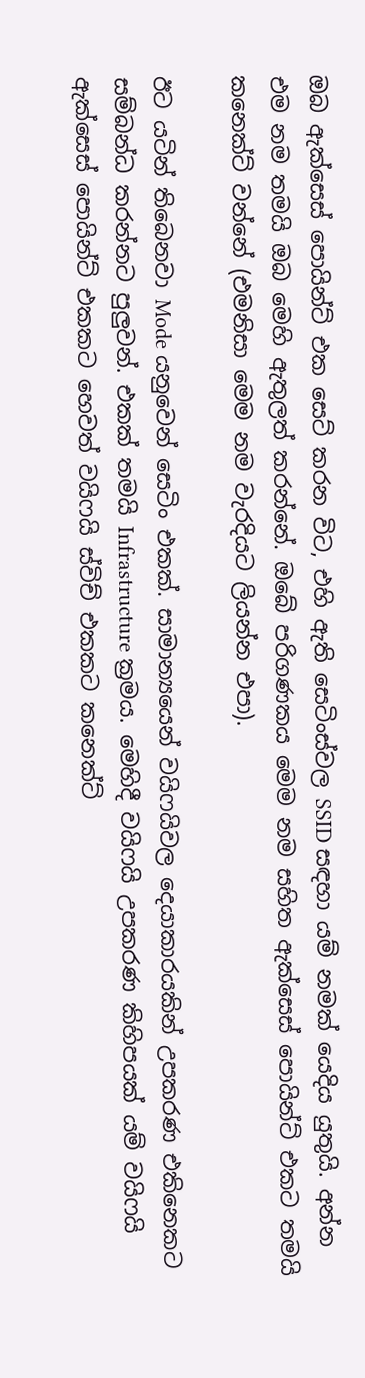ඔබ ඇක්සෙස් පොයින්ට් එක සෙට් කරන විට, එහි ඇති සෙටිංස්වල SSID සඳහා යම් නමක් යෙදිය යුතුයි. අන්න එම නම තමයි ඔබ මෙහි ඇතුලත් කරන්නේ. ඔබේ පරිගණකය මෙම නම සහිත ඇක්සෙස් පොයින්ට් එකට තමයි කනෙක්ට් වන්නේ (එමනිසා මෙම නම වැරදියට ලියන්න එපා).

ඊට යටින් තිබෙනවා Mode යනුවෙන් සෙටිං එකක්. සාමාන්‍යයෙන් වයිෆයිවල දෙයාකාරයකින් උපකරණ එකිනෙකට සම්බන්ධ කරන්නට පුලුවන්. එකක් තමයි Infrastructure ක්‍රමය. මෙහිදී වයිෆයි උපකරණ කිහිපයක් යම් වයිෆයි ඇක්සෙස් පොයින්ට් එකකට හෙවත් වයිෆයි ස්විච් එකකට කනෙක්ට්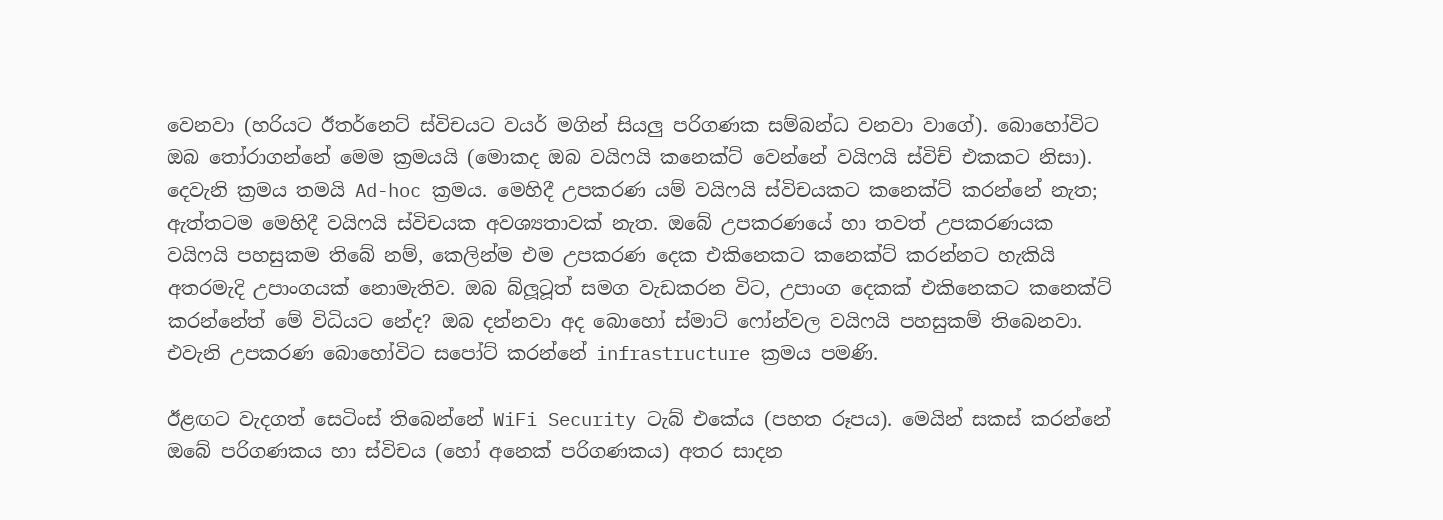වෙනවා (හරියට ඊතර්නෙට් ස්විචයට වයර් මගින් සියලු පරිගණක සම්බන්ධ වනවා වාගේ). බොහෝවිට ඔබ තෝරාගන්නේ මෙම ක්‍රමයයි (මොකද ඔබ වයිෆයි කනෙක්ට් වෙන්නේ වයිෆයි ස්විච් එකකට නිසා). දෙවැනි ක්‍රමය තමයි Ad-hoc ක්‍රමය. මෙහිදී උපකරණ යම් වයිෆයි ස්විචයකට කනෙක්ට් කරන්නේ නැත; ඇත්තටම මෙහිදී වයිෆයි ස්විචයක අවශ්‍යතාවක් නැත. ඔබේ උපකරණයේ හා තවත් උපකරණයක වයිෆයි පහසුකම තිබේ නම්, කෙලින්ම එම උපකරණ දෙක එකිනෙකට කනෙක්ට් කරන්නට හැකියි අතරමැදි උපාංගයක් නොමැතිව. ඔබ බ්ලූටූත් සමග වැඩකරන විට, උපාංග දෙකක් එකිනෙකට කනෙක්ට් කරන්නේත් මේ විධියට නේද? ඔබ දන්නවා අද බොහෝ ස්මාට් ෆෝන්වල වයිෆයි පහසුකම් තිබෙනවා. එවැනි උපකරණ බොහෝවිට සපෝට් කරන්නේ infrastructure ක්‍රමය පමණි.

ඊළඟට වැදගත් සෙටිංස් තිබෙන්නේ WiFi Security ටැබ් එකේය (පහත රූපය). මෙයින් සකස් කරන්නේ ඔබේ පරිගණකය හා ස්විචය (හෝ අනෙක් පරිගණකය) අතර සාදන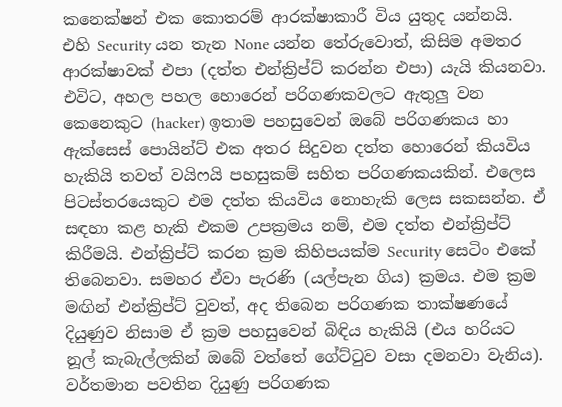කනෙක්ෂන් එක කොතරම් ආරක්ෂාකාරී විය යුතුද යන්නයි. එහි Security යන තැන None යන්න තේරුවොත්, කිසිම අමතර ආරක්ෂාවක් එපා (දත්ත එන්ක්‍රිප්ට් කරන්න එපා) යැයි කියනවා. එවිට, අහල පහල හොරෙන් පරිගණකවලට ඇතුලු වන කෙනෙකුට (hacker) ඉතාම පහසුවෙන් ඔබේ පරිගණකය හා ඇක්සෙස් පොයින්ට් එක අතර සිදුවන දත්ත හොරෙන් කියවිය හැකියි තවත් වයිෆයි පහසුකම් සහිත පරිගණකයකින්. එලෙස පිටස්තරයෙකුට එම දත්ත කියවිය නොහැකි ලෙස සකසන්න. ඒ සඳහා කළ හැකි එකම උපක්‍රමය නම්, එම දත්ත එන්ක්‍රිප්ට් කිරීමයි. එන්ක්‍රිප්ට් කරන ක්‍රම කිහිපයක්ම Security සෙටිං එකේ තිබෙනවා. සමහර ඒවා පැරණි (යල්පැන ගිය) ක්‍රමය. එම ක්‍රම මඟින් එන්ක්‍රිප්ට් වුවත්, අද තිබෙන පරිගණක තාක්ෂණයේ දියුණුව නිසාම ඒ ක්‍රම පහසුවෙන් බිඳිය හැකියි (එය හරියට නූල් කැබැල්ලකින් ඔබේ වත්තේ ගේට්ටුව වසා දමනවා වැනිය). වර්තමාන පවතින දියුණු පරිගණක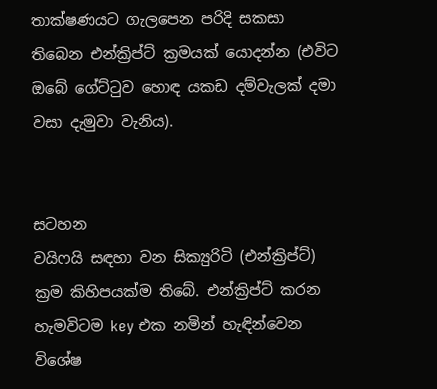තාක්ෂණයට ගැලපෙන පරිදි සකසා තිබෙන එන්ක්‍රිප්ට් ක්‍රමයක් යොදන්න (එවිට ඔබේ ගේට්ටුව හොඳ යකඩ දම්වැලක් දමා වසා දැමුවා වැනිය).


සටහන
වයිෆයි සඳහා වන සික්‍යුරිටි (එන්ක්‍රිප්ට්) ක්‍රම කිහිපයක්ම තිබේ. එන්ක්‍රිප්ට් කරන හැමවිටම key එක නමින් හැඳින්වෙන විශේෂ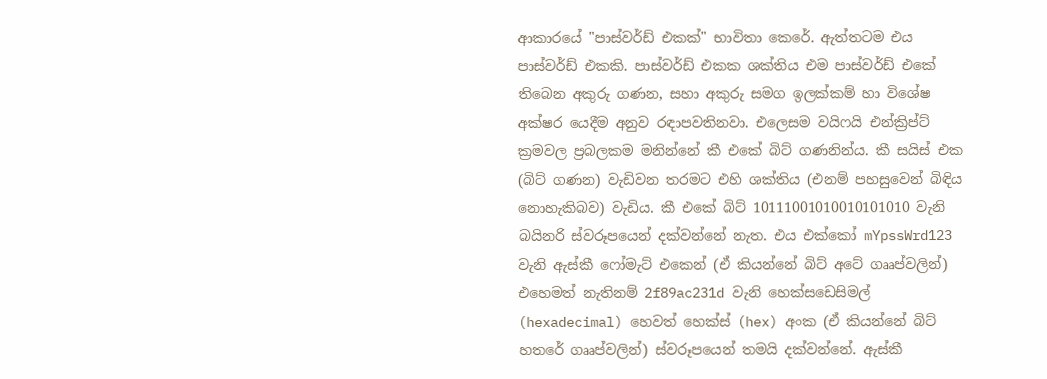ආකාරයේ "පාස්වර්ඩ් එකක්" භාවිතා කෙරේ. ඇත්තටම එය පාස්වර්ඩ් එකකි. පාස්වර්ඩ් එකක ශක්තිය එම පාස්වර්ඩ් එකේ තිබෙන අකුරු ගණන, සහා අකුරු සමග ඉලක්කම් හා විශේෂ අක්ෂර යෙදීම අනුව රඳාපවතිනවා. එලෙසම වයිෆයි එන්ක්‍රිප්ට් ක්‍රමවල ප්‍රබලකම මනින්නේ කී එකේ බිට් ගණනින්ය. කී සයිස් එක (බිට් ගණන) වැඩිවන තරමට එහි ශක්තිය (එනම් පහසුවෙන් බිඳිය නොහැකිබව) වැඩිය. කී එකේ බිට් 10111001010010101010 වැනි බයිනරි ස්වරූපයෙන් දක්වන්නේ නැත. එය එක්කෝ mYpssWrd123 වැනි ඇස්කී ෆෝමැට් එකෙන් (ඒ කියන්නේ බිට් අටේ ගෲප්වලින්) එහෙමත් නැතිනම් 2f89ac231d වැනි හෙක්සඩෙසිමල් (hexadecimal) හෙවත් හෙක්ස් (hex) අංක (ඒ කියන්නේ බිට් හතරේ ගෲප්වලින්) ස්වරූපයෙන් තමයි දක්වන්නේ. ඇස්කී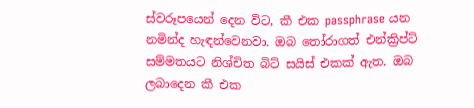ස්වරූපයෙන් දෙන විට, කී එක passphrase යන නමින්ද හැඳන්වෙනවා. ඔබ තෝරාගත් එන්ක්‍රිප්ට් සම්මතයට නිශ්චිත බිට් සයිස් එකක් ඇත. ඔබ ලබාදෙන කී එක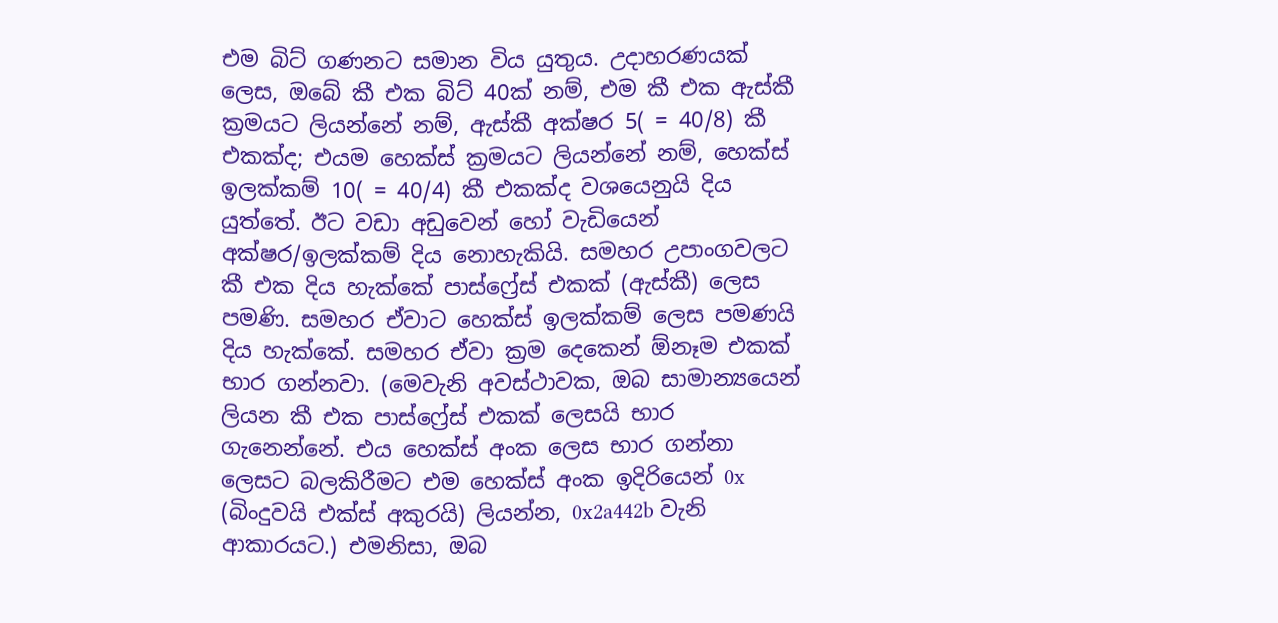එම බිට් ගණනට සමාන විය යුතුය. උදාහරණයක් ලෙස, ඔබේ කී එක බිට් 40ක් නම්, එම කී එක ඇස්කී ක්‍රමයට ලියන්නේ නම්, ඇස්කී අක්ෂර 5( = 40/8) කී එකක්ද; එයම හෙක්ස් ක්‍රමයට ලියන්නේ නම්, හෙක්ස් ඉලක්කම් 10( = 40/4) කී එකක්ද වශයෙනුයි දිය යුත්තේ. ඊට වඩා අඩුවෙන් හෝ වැඩියෙන් අක්ෂර/ඉලක්කම් දිය නොහැකියි. සමහර උපාංගවලට කී එක දිය හැක්කේ පාස්ෆ්‍රේස් එකක් (ඇස්කී) ලෙස පමණි. සමහර ඒවාට හෙක්ස් ඉලක්කම් ලෙස පමණයි දිය හැක්කේ. සමහර ඒවා ක්‍රම දෙකෙන් ඕනෑම එකක් භාර ගන්නවා. (මෙවැනි අවස්ථාවක, ඔබ සාමාන්‍යයෙන් ලියන කී එක පාස්ෆ්‍රේස් එකක් ලෙසයි භාර ගැනෙන්නේ. එය හෙක්ස් අංක ලෙස භාර ගන්නා ලෙසට බලකිරීමට එම හෙක්ස් අංක ඉදිරියෙන් 0x (බිංදුවයි එක්ස් අකුරයි) ලියන්න, 0x2a442b වැනි ආකාරයට.) එමනිසා, ඔබ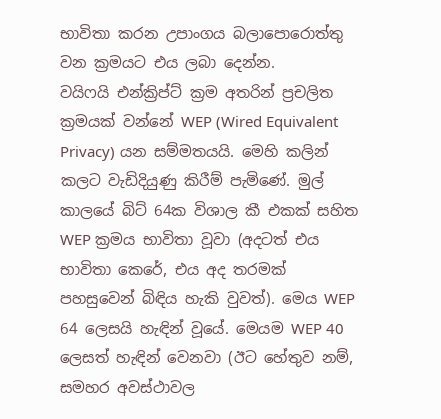භාවිතා කරන උපාංගය බලාපොරොත්තු වන ක්‍රමයට එය ලබා දෙන්න.
වයිෆයි එන්ක්‍රිප්ට් ක්‍රම අතරින් ප්‍රචලිත ක්‍රමයක් වන්නේ WEP (Wired Equivalent Privacy) යන සම්මතයයි. මෙහි කලින් කලට වැඩිදියුණු කිරීම් පැමිණේ. මුල් කාලයේ බිට් 64ක විශාල කී එකක් සහිත WEP ක්‍රමය භාවිතා වූවා (අදටත් එය භාවිතා කෙරේ, එය අද තරමක් පහසුවෙන් බිඳිය හැකි වුවත්). මෙය WEP 64 ලෙසයි හැඳින් වූයේ. මෙයම WEP 40 ලෙසත් හැඳින් වෙනවා (ඊට හේතුව නම්, සමහර අවස්ථාවල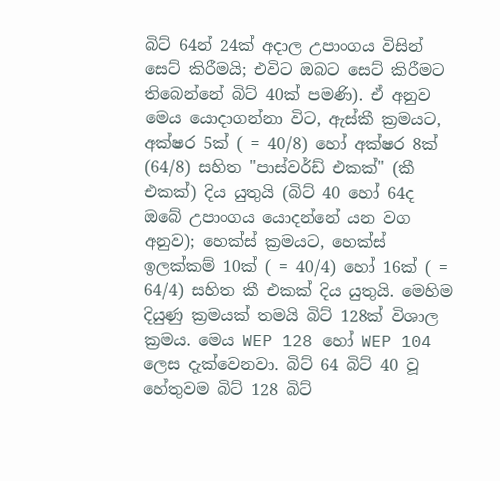බිට් 64න් 24ක් අදාල උපාංගය විසින් සෙට් කිරීමයි; එවිට ඔබට සෙට් කිරීමට තිබෙන්නේ බිට් 40ක් පමණි). ඒ අනුව මෙය යොදාගන්නා විට, ඇස්කී ක්‍රමයට, අක්ෂර 5ක් ( = 40/8) හෝ අක්ෂර 8ක් (64/8) සහිත "පාස්වර්ඩ් එකක්" (කී එකක්) දිය යුතුයි (බිට් 40 හෝ 64ද ඔබේ උපාංගය යොදන්නේ යන වග අනුව); හෙක්ස් ක්‍රමයට, හෙක්ස් ඉලක්කම් 10ක් ( = 40/4) හෝ 16ක් ( = 64/4) සහිත කී එකක් දිය යුතුයි. මෙහිම දියුණු ක්‍රමයක් තමයි බිට් 128ක් විශාල ක්‍රමය. මෙය WEP 128 හෝ WEP 104 ලෙස දැක්වෙනවා. බිට් 64 බිට් 40 වූ හේතුවම බිට් 128 බිට්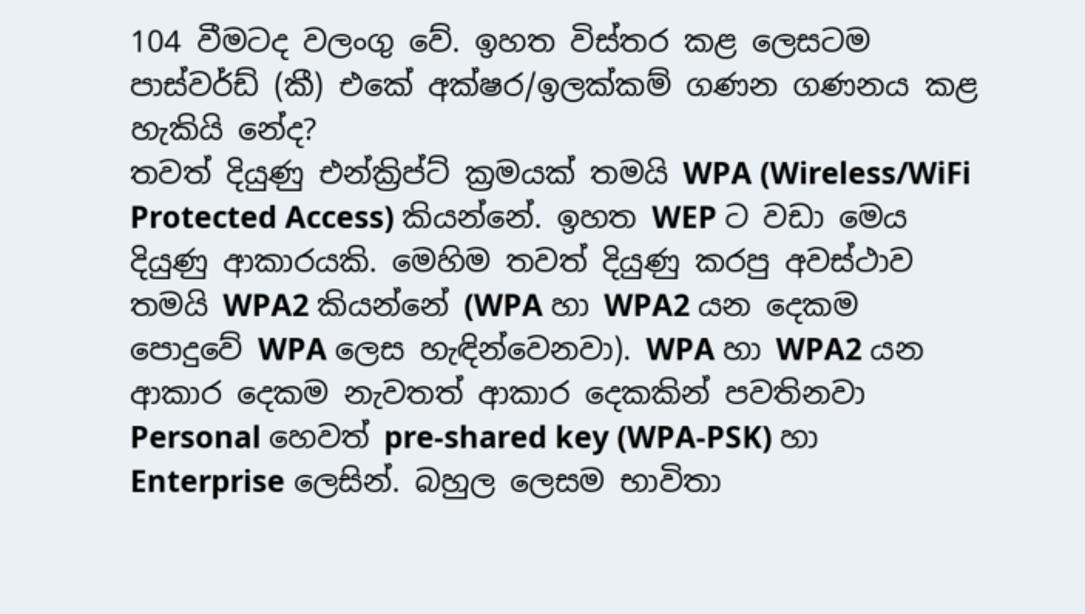104 වීමටද වලංගු වේ. ඉහත විස්තර කළ ලෙසටම පාස්වර්ඩ් (කී) එකේ අක්ෂර/ඉලක්කම් ගණන ගණනය කළ හැකියි නේද?
තවත් දියුණු එන්ක්‍රිප්ට් ක්‍රමයක් තමයි WPA (Wireless/WiFi Protected Access) කියන්නේ. ඉහත WEP ට වඩා මෙය දියුණු ආකාරයකි. මෙහිම තවත් දියුණු කරපු අවස්ථාව තමයි WPA2 කියන්නේ (WPA හා WPA2 යන දෙකම පොදුවේ WPA ලෙස හැඳින්වෙනවා). WPA හා WPA2 යන ආකාර දෙකම නැවතත් ආකාර දෙකකින් පවතිනවා Personal හෙවත් pre-shared key (WPA-PSK) හා Enterprise ලෙසින්. බහුල ලෙසම භාවිතා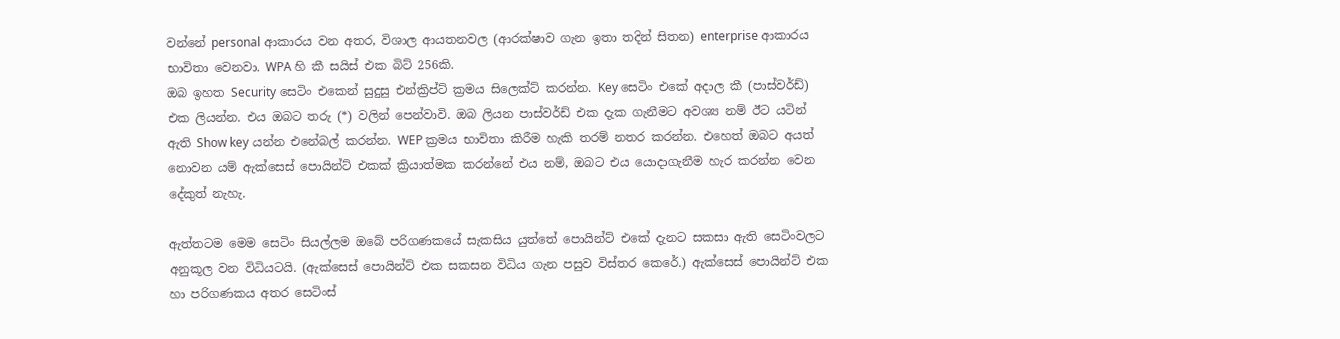වන්නේ personal ආකාරය වන අතර, විශාල ආයතනවල (ආරක්ෂාව ගැන ඉතා තදින් සිතන) enterprise ආකාරය භාවිතා වෙනවා. WPA හි කී සයිස් එක බිට් 256කි.
ඔබ ඉහත Security සෙටිං එකෙන් සුදුසු එන්ක්‍රිප්ට් ක්‍රමය සිලෙක්ට් කරන්න. Key සෙටිං එකේ අදාල කී (පාස්වර්ඩ්) එක ලියන්න. එය ඔබට තරු (*) වලින් පෙන්වාවි. ඔබ ලියන පාස්වර්ඩ් එක දැක ගැනීමට අවශ්‍ය නම් ඊට යටින් ඇති Show key යන්න එනේබල් කරන්න. WEP ක්‍රමය භාවිතා කිරීම හැකි තරම් නතර කරන්න. එහෙත් ඔබට අයත් නොවන යම් ඇක්සෙස් පොයින්ට් එකක් ක්‍රියාත්මක කරන්නේ එය නම්, ඔබට එය යොදාගැනීම හැර කරන්න වෙන දේකුත් නැහැ.

ඇත්තටම මෙම සෙටිං සියල්ලම ඔබේ පරිගණකයේ සැකසිය යුත්තේ පොයින්ට් එකේ දැනට සකසා ඇති සෙටිංවලට අනුකූල වන විධියටයි. (ඇක්සෙස් පොයින්ට් එක සකසන විධිය ගැන පසුව විස්තර කෙරේ.) ඇක්සෙස් පොයින්ට් එක හා පරිගණකය අතර සෙටිංස්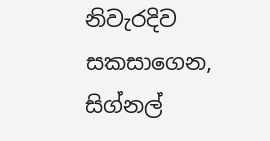නිවැරදිව සකසාගෙන, සිග්නල්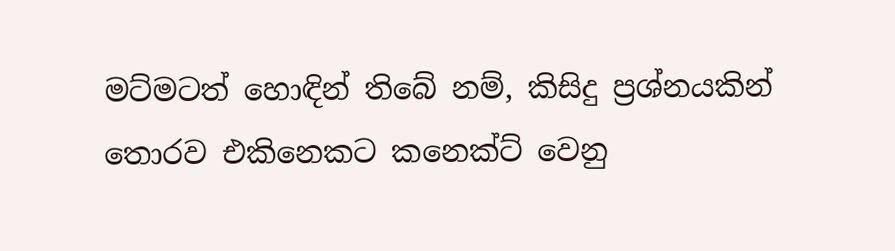මට්මටත් හොඳින් තිබේ නම්, කිසිදු ප්‍රශ්නයකින් තොරව එකිනෙකට කනෙක්ට් වෙනු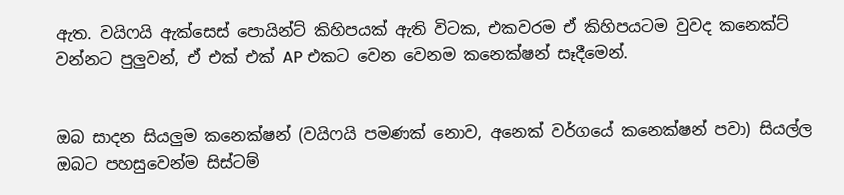ඇත. වයිෆයි ඇක්සෙස් පොයින්ට් කිහිපයක් ඇති විටක, එකවරම ඒ කිහිපයටම වුවද කනෙක්ට් වන්නට පුලුවන්, ඒ එක් එක් AP එකට වෙන වෙනම කනෙක්ෂන් සෑදීමෙන්.


ඔබ සාදන සියලුම කනෙක්ෂන් (වයිෆයි පමණක් නොව, අනෙක් වර්ගයේ කනෙක්ෂන් පවා) සියල්ල ඔබට පහසුවෙන්ම සිස්ටම්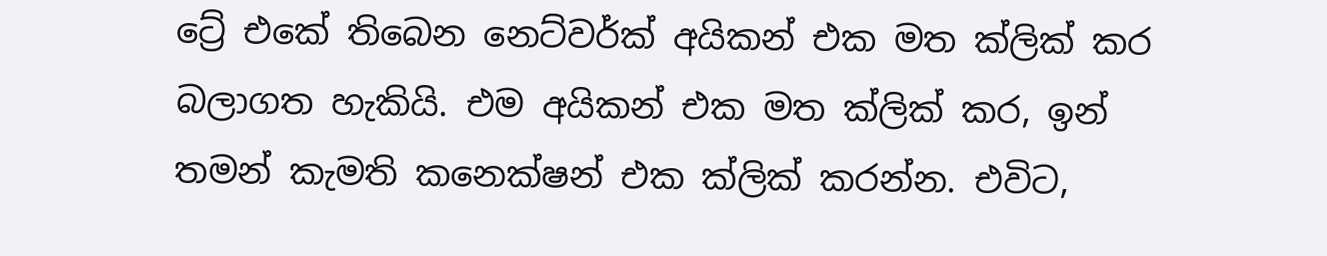ට්‍රේ එකේ තිබෙන නෙට්වර්ක් අයිකන් එක මත ක්ලික් කර බලාගත හැකියි. එම අයිකන් එක මත ක්ලික් කර, ඉන් තමන් කැමති කනෙක්ෂන් එක ක්ලික් කරන්න. එවිට,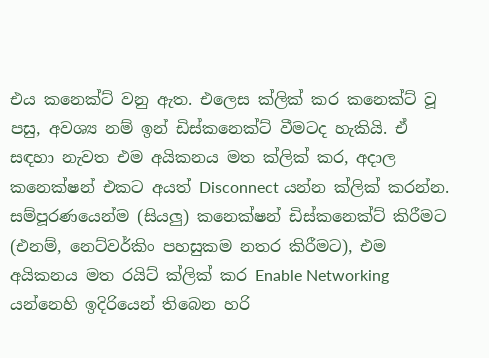එය කනෙක්ට් වනු ඇත. එලෙස ක්ලික් කර කනෙක්ට් වූ පසු, අවශ්‍ය නම් ඉන් ඩිස්කනෙක්ට් වීමටද හැකියි. ඒ සඳහා නැවත එම අයිකනය මත ක්ලික් කර, අදාල කනෙක්ෂන් එකට අයත් Disconnect යන්න ක්ලික් කරන්න. සම්පූරණයෙන්ම (සියලු) කනෙක්ෂන් ඩිස්කනෙක්ට් කිරීමට (එනම්, නෙට්වර්කිං පහසුකම නතර කිරීමට), එම අයිකනය මත රයිට් ක්ලික් කර Enable Networking යන්නෙහි ඉදිරියෙන් තිබෙන හරි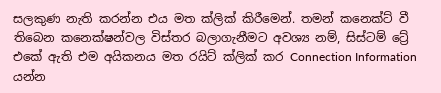සලකුණ නැති කරන්න එය මත ක්ලික් කිරීමෙන්. තමන් කනෙක්ට් වී තිබෙන කනෙක්ෂන්වල විස්තර බලාගැනීමට අවශ්‍ය නම්, සිස්ටම් ට්‍රේ එකේ ඇති එම අයිකනය මත රයිට් ක්ලික් කර Connection Information යන්න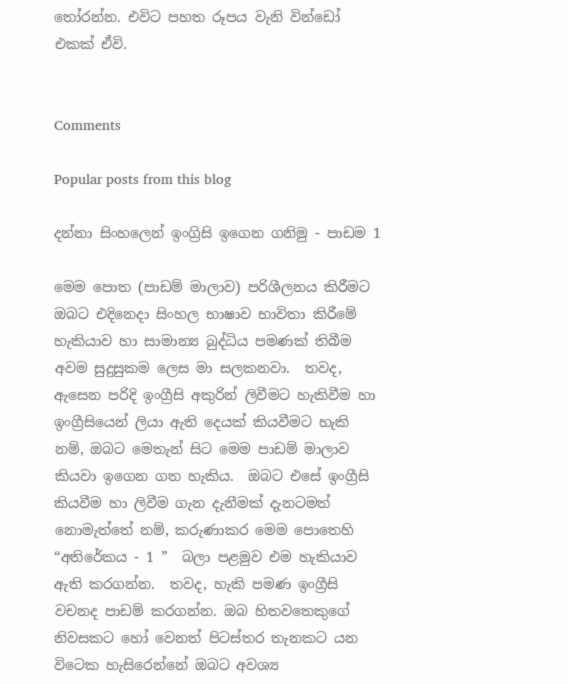තෝරන්න. එවිට පහත රූපය වැනි වින්ඩෝ එකක් ඒවි.


Comments

Popular posts from this blog

දන්නා සිංහලෙන් ඉංග්‍රිසි ඉගෙන ගනිමු - පාඩම 1

මෙම පොත (පාඩම් මාලාව) පරිශීලනය කිරීමට ඔබට එදිනෙදා සිංහල භාෂාව භාවිතා කිරීමේ හැකියාව හා සාමාන්‍ය බුද්ධිය පමණක් තිබීම අවම සුදුසුකම ලෙස මා සලකනවා.  තවද, ඇසෙන පරිදි ඉංග්‍රීසි අකුරින් ලිවීමට හැකිවීම හා ඉංග්‍රීසියෙන් ලියා ඇති දෙයක් කියවීමට හැකි නම්, ඔබට මෙතැන් සිට මෙම පාඩම් මාලාව කියවා ඉගෙන ගත හැකිය.  ඔබට එසේ ඉංග්‍රීසි කියවීම හා ලිවීම ගැන දැනීමක් දැනටමත් නොමැත්තේ නම්, කරුණාකර මෙ‍ම පොතෙහි “අතිරේකය - 1 ”  බලා පළමුව එම හැකියාව ඇති කරගන්න.  තවද, හැකි පමණ ඉංග්‍රීසි වචනද පාඩම් කරගන්න. ඔබ හිතවතෙකුගේ නිවසකට හෝ වෙනත් පිටස්තර තැනකට යන විටෙක හැසිරෙන්නේ ඔබට අවශ්‍ය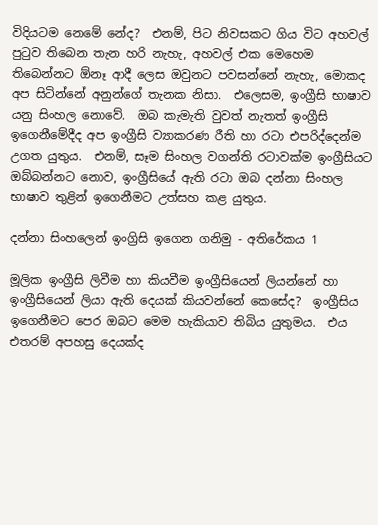විදියටම නෙමේ නේද?  එනම්, පිට නිවසකට ගිය විට අහවල් පුටුව තිබෙන තැන හරි නැහැ, අහවල් එක මෙහෙම තිබෙන්නට ඕනෑ ආදී ලෙස ඔවුනට පවසන්නේ නැහැ, මොකද අප සිටින්නේ අනුන්ගේ තැනක නිසා.  එලෙසම, ඉංග්‍රීසි භාෂාව යනු සිංහල නොවේ.  ඔබ කැමැති වුවත් නැතත් ඉංග්‍රීසි ඉගෙනීමේදීද අප ඉංග්‍රීසි ව්‍යාකරණ රීති හා රටා එපරිද්දෙන්ම උගත යුතුය.  එනම්, සෑම සිංහල වගන්ති රටාවක්ම ඉංග්‍රීසියට ඔබ්බන්නට නොව, ඉංග්‍රීසියේ ඇති රටා ඔබ දන්නා සිංහල භාෂාව තුළින් ඉගෙනීමට උත්සහ කළ යුතුය.

දන්නා සිංහලෙන් ඉංග්‍රිසි ඉගෙන ගනිමු - අතිරේකය 1

මූලික ඉංග්‍රීසි ලිවීම හා කියවීම ඉංග්‍රීසියෙන් ලියන්නේ හා ඉංග්‍රීසියෙන් ලියා ඇති දෙයක් කියවන්නේ කෙසේද?  ඉංග්‍රීසිය ඉගෙනීමට පෙර ඔබට මෙම හැකියාව තිබිය යුතුමය.  එය එතරම් අපහසු දෙයක්ද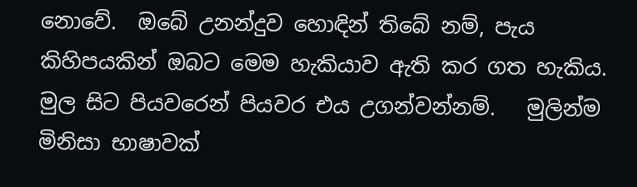නොවේ.  ඔබේ උනන්දුව හොඳින් ‍තිබේ නම්, පැය කිහිපයකින් ඔබට මෙම හැකියාව ඇති කර ගත හැකිය.  මුල සිට පියවරෙන් පියවර එය උගන්වන්නම්.   මුලින්ම මිනිසා භාෂාවක්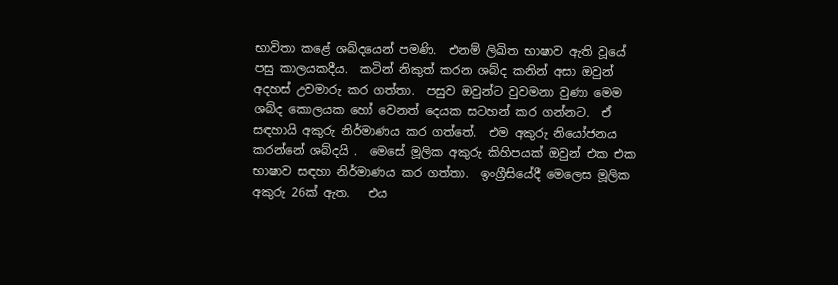භාවිතා කළේ ශබ්දයෙන් පමණි.  එනම් ලිඛිත භාෂාව ඇති වූයේ පසු කාලයකදීය.  කටින් නිකුත් කරන ශබ්ද කනින් අසා ඔවුන් අදහස් උවමාරු කර ගත්තා.  පසුව ඔවුන්ට වුවමනා වුණා මෙම ශබ්ද කොලයක හෝ වෙනත් දෙයක සටහන් කර ගන්නට.  ඒ සඳහායි අකුරු නිර්මාණය කර ගත්තේ.  එම අකුරු නියෝජනය කරන්නේ ශබ්දයි .  මෙසේ මූලික අකුරු කිහිපයක් ඔවුන් එක එක භාෂාව සඳහා නිර්මාණය කර ගත්තා.  ඉංග්‍රීසියේදී මෙලෙස මූලික අකුරු 26ක් ඇත.   එය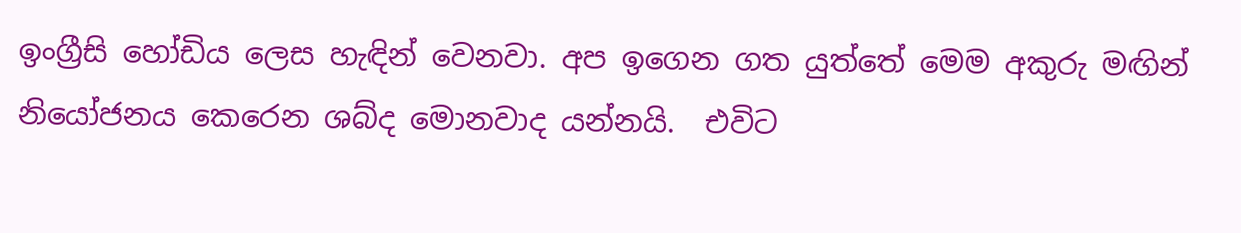ඉංග්‍රීසි හෝඩිය ලෙස හැඳින් වෙනවා. අප ඉගෙන ගත යුත්තේ මෙම අකුරු මඟින් නියෝජනය කෙරෙන ශබ්ද මොනවාද යන්නයි.  එවිට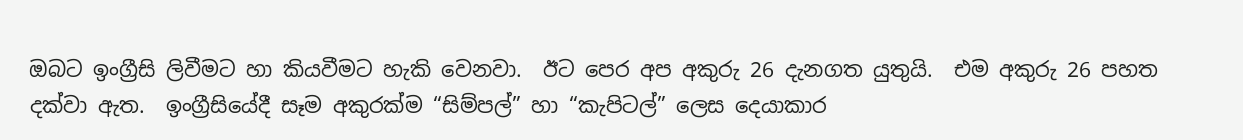ඔබට ඉංග්‍රීසි ලිවීමට හා කියවීමට හැකි වෙනවා.  ඊට පෙර අප අකුරු 26 දැනගත යුතුයි.  එම අකුරු 26 පහත දක්වා ඇත.  ඉංග්‍රීසියේදී සෑම අකුරක්ම “සිම්පල්” හා “කැපිටල්” ලෙස දෙයාකාර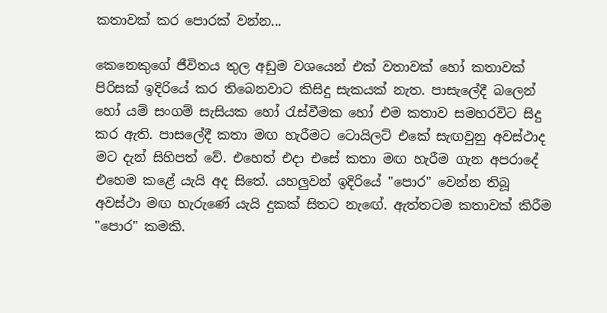කතාවක් කර පොරක් වන්න...

කෙනෙකුගේ ජීවිතය තුල අඩුම වශයෙන් එක් වතාවක් හෝ කතාවක් පිරිසක් ඉදිරියේ කර තිබෙනවාට කිසිදු සැකයක් නැත. පාසැලේදී බලෙන් හෝ යම් සංගම් සැසියක හෝ රැස්වීමක හෝ එම කතාව සමහරවිට සිදු කර ඇති. පාසලේදී කතා මඟ හැරීමට ටොයිලට් එකේ සැඟවුනු අවස්ථාද මට දැන් සිහිපත් වේ. එහෙත් එදා එසේ කතා මඟ හැරීම ගැන අපරාදේ එහෙම කළේ යැයි අද සිතේ. යහලුවන් ඉදිරියේ "පොර" වෙන්න තිබූ අවස්ථා මඟ හැරුණේ යැයි දුකක් සිතට නැඟේ. ඇත්තටම කතාවක් කිරීම "පොර" කමකි.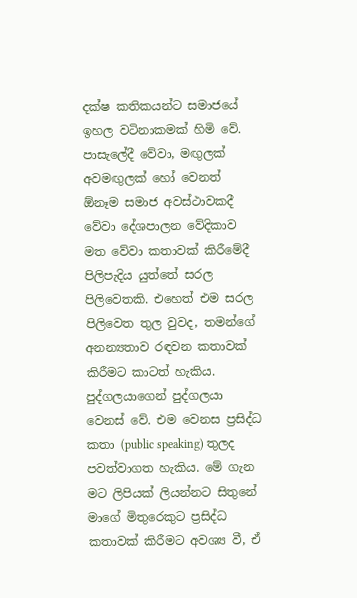දක්ෂ කතිකයන්ට සමාජයේ ඉහල වටිනාකමක් හිමි වේ. පාසැලේදී වේවා, මඟුලක් අවමඟුලක් හෝ වෙනත් ඕනෑම සමාජ අවස්ථාවකදී වේවා දේශපාලන වේදිකාව මත වේවා කතාවක් කිරීමේදී පිලිපැදිය යුත්තේ සරල පිලිවෙතකි. එහෙත් එම සරල පිලිවෙත තුල වුවද, තමන්ගේ අනන්‍යතාව රඳවන කතාවක් කිරීමට කාටත් හැකිය. පුද්ගලයාගෙන් පුද්ගලයා වෙනස් වේ. එම වෙනස ප්‍රසිද්ධ කතා (public speaking) තුලද පවත්වාගත හැකිය. මේ ගැන මට ලිපියක් ලියන්නට සිතුනේ මාගේ මිතුරෙකුට ප්‍රසිද්ධ කතාවක් කිරීමට අවශ්‍ය වී, ඒ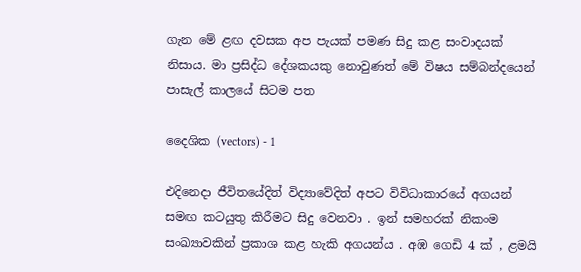ගැන මේ ළඟ දවසක අප පැයක් පමණ සිදු කළ සංවාදයක් නිසාය. මා ප්‍රසිද්ධ දේශකයකු නොවුණත් මේ විෂය සම්බන්දයෙන් පාසැල් කාලයේ සිටම පත

දෛශික (vectors) - 1

එදිනෙදා ජීවිතයේදිත් විද්‍යාවේදිත් අපට විවිධාකාරයේ අගයන් සමඟ කටයුතු කිරීමට සිදු වෙනවා . ඉන් සමහරක් නිකංම සංඛ්‍යාවකින් ප්‍රකාශ කළ හැකි අගයන්ය . අඹ ගෙඩි 4 ක් , ළමයි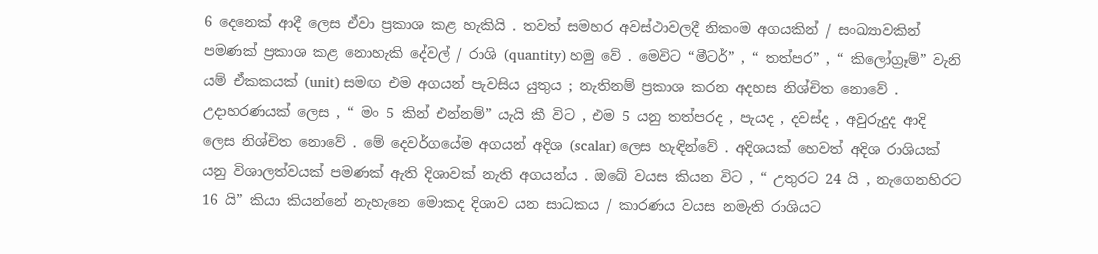6 දෙනෙක් ආදී ලෙස ඒවා ප්‍රකාශ කළ හැකියි . තවත් සමහර අවස්ථාවලදී නිකංම අගයකින් / සංඛ්‍යාවකින් පමණක් ප්‍රකාශ කළ නොහැකි දේවල් / රාශි (quantity) හමු වේ . මෙවිට “මීටර්” , “ තත්පර” , “ කිලෝග්‍රෑම්” වැනි යම් ඒකකයක් (unit) සමඟ එම අගයන් පැවසිය යුතුය ; නැතිනම් ප්‍රකාශ කරන අදහස නිශ්චිත නොවේ . උදාහරණයක් ලෙස , “ මං 5 කින් එන්නම්” යැයි කී විට , එම 5 යනු තත්පරද , පැයද , දවස්ද , අවුරුදුද ආදි ලෙස නිශ්චිත නොවේ . මේ දෙවර්ගයේම අගයන් අදිශ (scalar) ලෙස හැඳින්වේ . අදිශයක් හෙවත් අදිශ රාශියක් යනු විශාලත්වයක් පමණක් ඇති දිශාවක් නැති අගයන්ය . ඔබේ වයස කියන විට , “ උතුරට 24 යි , නැගෙනහිරට 16 යි” කියා කියන්නේ නැහැනෙ මොකද දිශාව යන සාධකය / කාරණය වයස නමැති රාශියට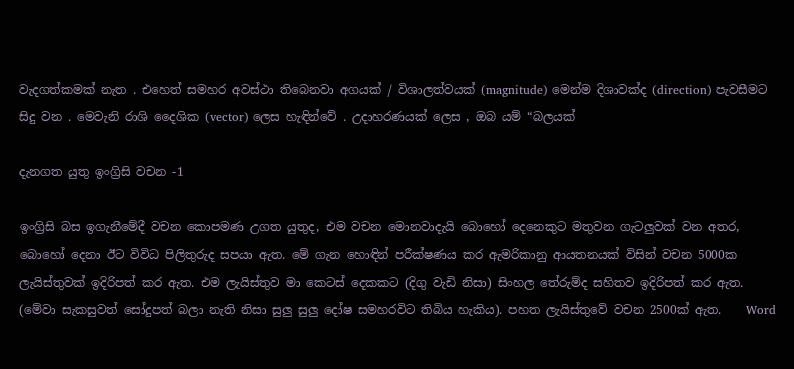වැදගත්කමක් නැත . එහෙත් සමහර අවස්ථා තිබෙනවා අගයක් / විශාලත්වයක් (magnitude) මෙන්ම දිශාවක්ද (direction) පැවසීමට සිදු වන . මෙවැනි රාශි දෛශික (vector) ලෙස හැඳින්වේ . උදාහරණයක් ලෙස , ඔබ යම් “බලයක්

දැනගත යුතු ඉංග්‍රිසි වචන -1

ඉංග්‍රිසි බස ඉගැනීමේදී වචන කොපමණ උගත යුතුද, එම වචන මොනවාදැයි බොහෝ දෙනෙකුට මතුවන ගැටලුවක් වන අතර, බොහෝ දෙනා ඊට විවිධ පිලිතුරුද සපයා ඇත. මේ ගැන හොඳින් පරීක්ෂණය කර ඇමරිකානු ආයතනයක් විසින් වචන 5000ක ලැයිස්තුවක් ඉදිරිපත් කර ඇත. එම ලැයිස්තුව මා කෙටස් දෙකකට (දිගු වැඩි නිසා) සිංහල තේරුම්ද සහිතව ඉදිරිපත් කර ඇත. (මේවා සැකසුවත් සෝදුපත් බලා නැති නිසා සුලු සුලු දෝෂ සමහරවිට තිබිය හැකිය). පහත ලැයිස්තුවේ වචන 2500ක් ඇත.    Word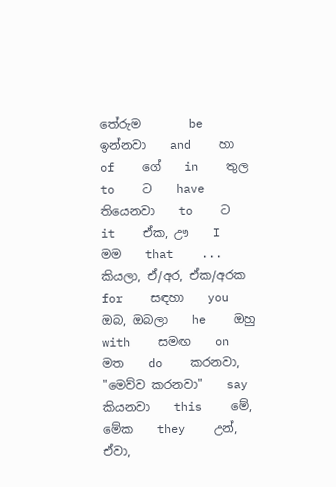තේරුම        be    ඉන්නවා    and    හා    of    ගේ    in    තුල    to    ට    have    තියෙනවා    to    ට    it    ඒක, ඌ    I    මම    that    ... කියලා, ඒ/අර, ඒක/අරක    for    සඳහා    you    ඔබ, ඔබලා    he    ඔහු    with    සමඟ    on    මත    do    කරනවා, "මෙව්ව කරනවා"    say    කියනවා    this    මේ, මේක    they    උන්, ඒවා,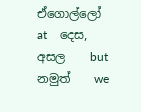ඒගොල්ලෝ    at    දෙස, අසල    but    නමුත්    we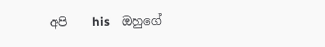අපි    his    ඔහුගේ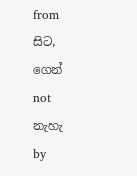from    සිට, ගෙන්    not    නැහැ    by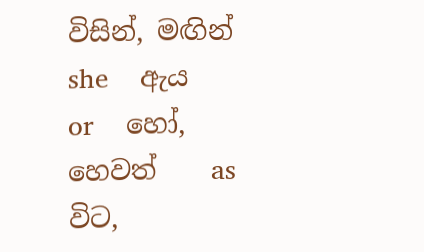විසින්, මඟින්    she    ඇය    or    හෝ, හෙවත්    as    විට,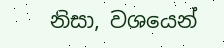නිසා, වශයෙන්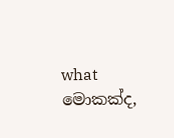what    මොකක්ද,